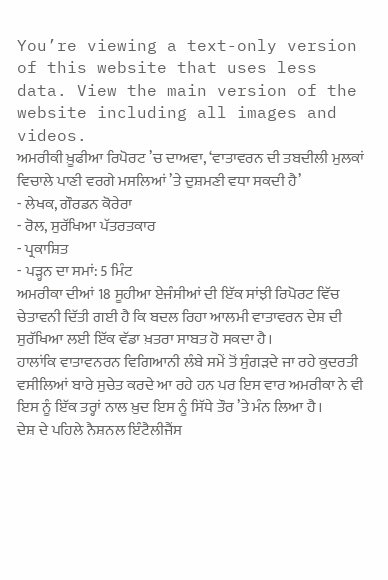You’re viewing a text-only version of this website that uses less data. View the main version of the website including all images and videos.
ਅਮਰੀਕੀ ਖ਼ੂਫੀਆ ਰਿਪੋਰਟ ’ਚ ਦਾਅਵਾ, ‘ਵਾਤਾਵਰਨ ਦੀ ਤਬਦੀਲੀ ਮੁਲਕਾਂ ਵਿਚਾਲੇ ਪਾਣੀ ਵਰਗੇ ਮਸਲਿਆਂ ’ਤੇ ਦੁਸ਼ਮਣੀ ਵਧਾ ਸਕਦੀ ਹੈ’
- ਲੇਖਕ, ਗੌਰਡਨ ਕੋਰੇਰਾ
- ਰੋਲ, ਸੁਰੱਖਿਆ ਪੱਤਰਤਕਾਰ
- ਪ੍ਰਕਾਸ਼ਿਤ
- ਪੜ੍ਹਨ ਦਾ ਸਮਾਂ: 5 ਮਿੰਟ
ਅਮਰੀਕਾ ਦੀਆਂ 18 ਸੂਹੀਆ ਏਜੰਸੀਆਂ ਦੀ ਇੱਕ ਸਾਂਝੀ ਰਿਪੋਰਟ ਵਿੱਚ ਚੇਤਾਵਨੀ ਦਿੱਤੀ ਗਈ ਹੈ ਕਿ ਬਦਲ ਰਿਹਾ ਆਲਮੀ ਵਾਤਾਵਰਨ ਦੇਸ਼ ਦੀ ਸੁਰੱਖਿਆ ਲਈ ਇੱਕ ਵੱਡਾ ਖ਼ਤਰਾ ਸਾਬਤ ਹੋ ਸਕਦਾ ਹੈ।
ਹਾਲਾਂਕਿ ਵਾਤਾਵਨਰਨ ਵਿਗਿਆਨੀ ਲੰਬੇ ਸਮੇਂ ਤੋਂ ਸੁੰਗੜਦੇ ਜਾ ਰਹੇ ਕੁਦਰਤੀ ਵਸੀਲਿਆਂ ਬਾਰੇ ਸੁਚੇਤ ਕਰਦੇ ਆ ਰਹੇ ਹਨ ਪਰ ਇਸ ਵਾਰ ਅਮਰੀਕਾ ਨੇ ਵੀ ਇਸ ਨੂੰ ਇੱਕ ਤਰ੍ਹਾਂ ਨਾਲ ਖ਼ੁਦ ਇਸ ਨੂੰ ਸਿੱਧੇ ਤੌਰ ’ਤੇ ਮੰਨ ਲਿਆ ਹੈ।
ਦੇਸ਼ ਦੇ ਪਹਿਲੇ ਨੈਸ਼ਨਲ ਇੰਟੈਲੀਜੈਂਸ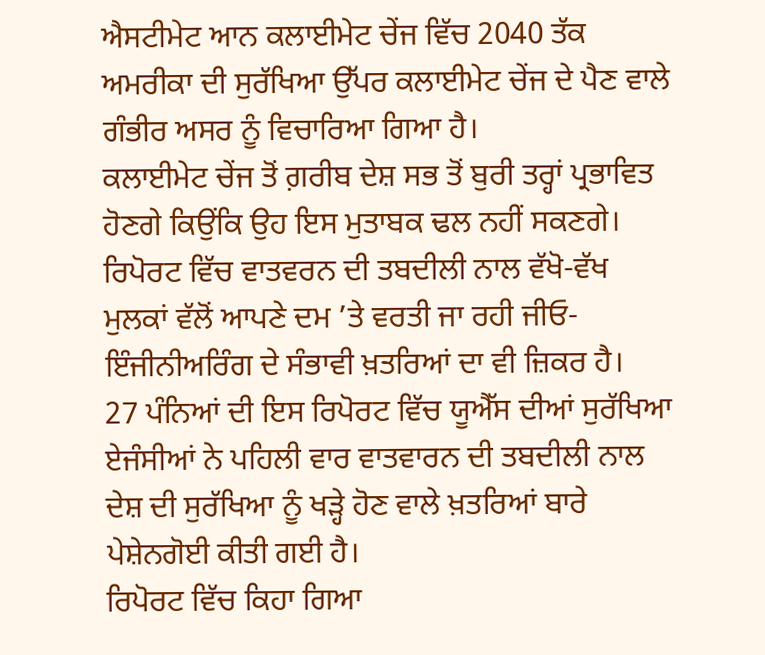ਐਸਟੀਮੇਟ ਆਨ ਕਲਾਈਮੇਟ ਚੇਂਜ ਵਿੱਚ 2040 ਤੱਕ ਅਮਰੀਕਾ ਦੀ ਸੁਰੱਖਿਆ ਉੱਪਰ ਕਲਾਈਮੇਟ ਚੇਂਜ ਦੇ ਪੈਣ ਵਾਲੇ ਗੰਭੀਰ ਅਸਰ ਨੂੰ ਵਿਚਾਰਿਆ ਗਿਆ ਹੈ।
ਕਲਾਈਮੇਟ ਚੇਂਜ ਤੋਂ ਗ਼ਰੀਬ ਦੇਸ਼ ਸਭ ਤੋਂ ਬੁਰੀ ਤਰ੍ਹਾਂ ਪ੍ਰਭਾਵਿਤ ਹੋਣਗੇ ਕਿਉਂਕਿ ਉਹ ਇਸ ਮੁਤਾਬਕ ਢਲ ਨਹੀਂ ਸਕਣਗੇ।
ਰਿਪੋਰਟ ਵਿੱਚ ਵਾਤਵਰਨ ਦੀ ਤਬਦੀਲੀ ਨਾਲ ਵੱਖੋ-ਵੱਖ ਮੁਲਕਾਂ ਵੱਲੋਂ ਆਪਣੇ ਦਮ ’ਤੇ ਵਰਤੀ ਜਾ ਰਹੀ ਜੀਓ-ਇੰਜੀਨੀਅਰਿੰਗ ਦੇ ਸੰਭਾਵੀ ਖ਼ਤਰਿਆਂ ਦਾ ਵੀ ਜ਼ਿਕਰ ਹੈ।
27 ਪੰਨਿਆਂ ਦੀ ਇਸ ਰਿਪੋਰਟ ਵਿੱਚ ਯੂਐੱਸ ਦੀਆਂ ਸੁਰੱਖਿਆ ਏਜੰਸੀਆਂ ਨੇ ਪਹਿਲੀ ਵਾਰ ਵਾਤਵਾਰਨ ਦੀ ਤਬਦੀਲੀ ਨਾਲ ਦੇਸ਼ ਦੀ ਸੁਰੱਖਿਆ ਨੂੰ ਖੜ੍ਹੇ ਹੋਣ ਵਾਲੇ ਖ਼ਤਰਿਆਂ ਬਾਰੇ ਪੇਸ਼ੇਨਗੋਈ ਕੀਤੀ ਗਈ ਹੈ।
ਰਿਪੋਰਟ ਵਿੱਚ ਕਿਹਾ ਗਿਆ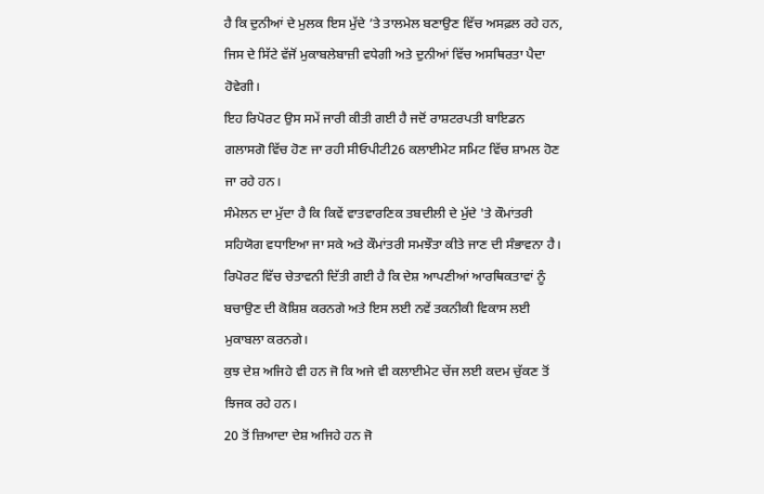ਹੈ ਕਿ ਦੁਨੀਆਂ ਦੇ ਮੁਲਕ ਇਸ ਮੁੱਦੇ ’ਤੇ ਤਾਲਮੇਲ ਬਣਾਉਣ ਵਿੱਚ ਅਸਫ਼ਲ ਰਹੇ ਹਨ, ਜਿਸ ਦੇ ਸਿੱਟੇ ਵੱਜੋਂ ਮੁਕਾਬਲੇਬਾਜ਼ੀ ਵਧੇਗੀ ਅਤੇ ਦੁਨੀਆਂ ਵਿੱਚ ਅਸਥਿਰਤਾ ਪੈਦਾ ਹੋਵੇਗੀ।
ਇਹ ਰਿਪੋਰਟ ਉਸ ਸਮੇਂ ਜਾਰੀ ਕੀਤੀ ਗਈ ਹੈ ਜਦੋਂ ਰਾਸ਼ਟਰਪਤੀ ਬਾਇਡਨ ਗਲਾਸਗੋ ਵਿੱਚ ਹੋਣ ਜਾ ਰਹੀ ਸੀਓਪੀਟੀ26 ਕਲਾਈਮੇਟ ਸਮਿਟ ਵਿੱਚ ਸ਼ਾਮਲ ਹੋਣ ਜਾ ਰਹੇ ਹਨ।
ਸੰਮੇਲਨ ਦਾ ਮੁੱਦਾ ਹੈ ਕਿ ਕਿਵੇਂ ਵਾਤਵਾਰਣਿਕ ਤਬਦੀਲੀ ਦੇ ਮੁੱਦੇ 'ਤੇ ਕੌਮਾਂਤਰੀ ਸਹਿਯੋਗ ਵਧਾਇਆ ਜਾ ਸਕੇ ਅਤੇ ਕੌਮਾਂਤਰੀ ਸਮਝੌਤਾ ਕੀਤੇ ਜਾਣ ਦੀ ਸੰਭਾਵਨਾ ਹੈ।
ਰਿਪੋਰਟ ਵਿੱਚ ਚੇਤਾਵਨੀ ਦਿੱਤੀ ਗਈ ਹੈ ਕਿ ਦੇਸ਼ ਆਪਣੀਆਂ ਆਰਥਿਕਤਾਵਾਂ ਨੂੰ ਬਚਾਉਣ ਦੀ ਕੋਸ਼ਿਸ਼ ਕਰਨਗੇ ਅਤੇ ਇਸ ਲਈ ਨਵੇਂ ਤਕਨੀਕੀ ਵਿਕਾਸ ਲਈ ਮੁਕਾਬਲਾ ਕਰਨਗੇ।
ਕੁਝ ਦੇਸ਼ ਅਜਿਹੇ ਵੀ ਹਨ ਜੋ ਕਿ ਅਜੇ ਵੀ ਕਲਾਈਮੇਟ ਚੇਂਜ ਲਈ ਕਦਮ ਚੁੱਕਣ ਤੋਂ ਝਿਜਕ ਰਹੇ ਹਨ।
20 ਤੋਂ ਜ਼ਿਆਦਾ ਦੇਸ਼ ਅਜਿਹੇ ਹਨ ਜੋ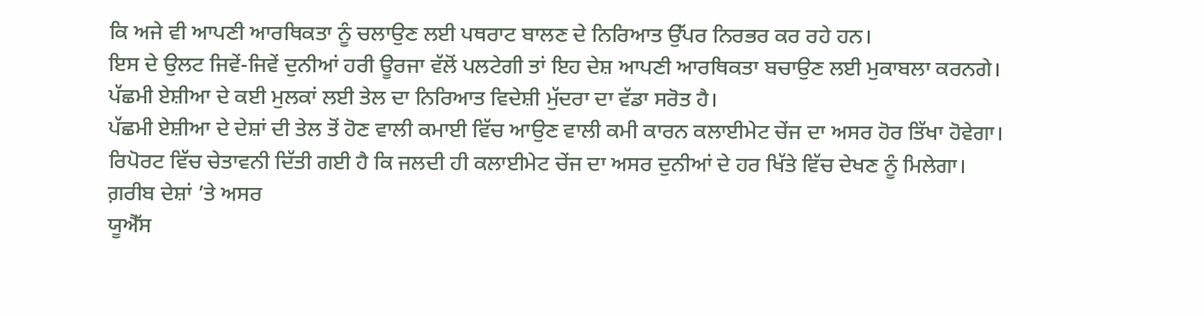ਕਿ ਅਜੇ ਵੀ ਆਪਣੀ ਆਰਥਿਕਤਾ ਨੂੰ ਚਲਾਉਣ ਲਈ ਪਥਰਾਟ ਬਾਲਣ ਦੇ ਨਿਰਿਆਤ ਉੱਪਰ ਨਿਰਭਰ ਕਰ ਰਹੇ ਹਨ।
ਇਸ ਦੇ ਉਲਟ ਜਿਵੇਂ-ਜਿਵੇਂ ਦੁਨੀਆਂ ਹਰੀ ਊਰਜਾ ਵੱਲੋਂ ਪਲਟੇਗੀ ਤਾਂ ਇਹ ਦੇਸ਼ ਆਪਣੀ ਆਰਥਿਕਤਾ ਬਚਾਉਣ ਲਈ ਮੁਕਾਬਲਾ ਕਰਨਗੇ।
ਪੱਛਮੀ ਏਸ਼ੀਆ ਦੇ ਕਈ ਮੁਲਕਾਂ ਲਈ ਤੇਲ ਦਾ ਨਿਰਿਆਤ ਵਿਦੇਸ਼ੀ ਮੁੱਦਰਾ ਦਾ ਵੱਡਾ ਸਰੋਤ ਹੈ।
ਪੱਛਮੀ ਏਸ਼ੀਆ ਦੇ ਦੇਸ਼ਾਂ ਦੀ ਤੇਲ ਤੋਂ ਹੋਣ ਵਾਲੀ ਕਮਾਈ ਵਿੱਚ ਆਉਣ ਵਾਲੀ ਕਮੀ ਕਾਰਨ ਕਲਾਈਮੇਟ ਚੇਂਜ ਦਾ ਅਸਰ ਹੋਰ ਤਿੱਖਾ ਹੋਵੇਗਾ।
ਰਿਪੋਰਟ ਵਿੱਚ ਚੇਤਾਵਨੀ ਦਿੱਤੀ ਗਈ ਹੈ ਕਿ ਜਲਦੀ ਹੀ ਕਲਾਈਮੇਟ ਚੇਂਜ ਦਾ ਅਸਰ ਦੁਨੀਆਂ ਦੇ ਹਰ ਖਿੱਤੇ ਵਿੱਚ ਦੇਖਣ ਨੂੰ ਮਿਲੇਗਾ।
ਗ਼ਰੀਬ ਦੇਸ਼ਾਂ ’ਤੇ ਅਸਰ
ਯੂਐੱਸ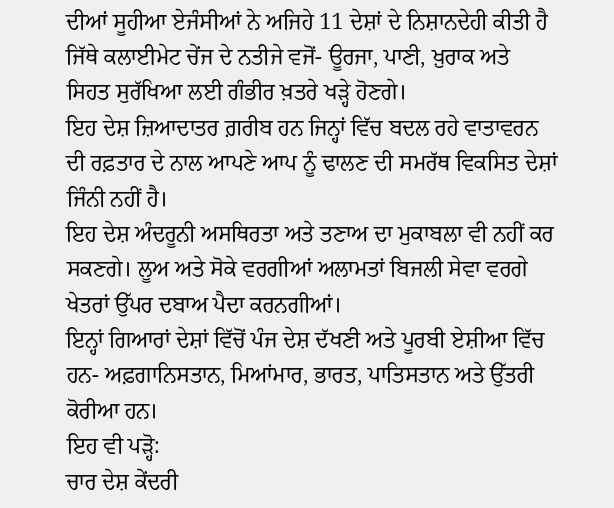ਦੀਆਂ ਸੂਹੀਆ ਏਜੰਸੀਆਂ ਨੇ ਅਜਿਹੇ 11 ਦੇਸ਼ਾਂ ਦੇ ਨਿਸ਼ਾਨਦੇਹੀ ਕੀਤੀ ਹੈ ਜਿੱਥੇ ਕਲਾਈਮੇਟ ਚੇਂਜ ਦੇ ਨਤੀਜੇ ਵਜੋਂ- ਊਰਜਾ, ਪਾਣੀ, ਖ਼ੁਰਾਕ ਅਤੇ ਸਿਹਤ ਸੁਰੱਖਿਆ ਲਈ ਗੰਭੀਰ ਖ਼ਤਰੇ ਖੜ੍ਹੇ ਹੋਣਗੇ।
ਇਹ ਦੇਸ਼ ਜ਼ਿਆਦਾਤਰ ਗ਼ਰੀਬ ਹਨ ਜਿਨ੍ਹਾਂ ਵਿੱਚ ਬਦਲ ਰਹੇ ਵਾਤਾਵਰਨ ਦੀ ਰਫ਼ਤਾਰ ਦੇ ਨਾਲ ਆਪਣੇ ਆਪ ਨੂੰ ਢਾਲਣ ਦੀ ਸਮਰੱਥ ਵਿਕਸਿਤ ਦੇਸ਼ਾਂ ਜਿੰਨੀ ਨਹੀਂ ਹੈ।
ਇਹ ਦੇਸ਼ ਅੰਦਰੂਨੀ ਅਸਥਿਰਤਾ ਅਤੇ ਤਣਾਅ ਦਾ ਮੁਕਾਬਲਾ ਵੀ ਨਹੀਂ ਕਰ ਸਕਣਗੇ। ਲੂਅ ਅਤੇ ਸੋਕੇ ਵਰਗੀਆਂ ਅਲਾਮਤਾਂ ਬਿਜਲੀ ਸੇਵਾ ਵਰਗੇ ਖੇਤਰਾਂ ਉੱਪਰ ਦਬਾਅ ਪੈਦਾ ਕਰਨਗੀਆਂ।
ਇਨ੍ਹਾਂ ਗਿਆਰਾਂ ਦੇਸ਼ਾਂ ਵਿੱਚੋਂ ਪੰਜ ਦੇਸ਼ ਦੱਖਣੀ ਅਤੇ ਪੂਰਬੀ ਏਸ਼ੀਆ ਵਿੱਚ ਹਨ- ਅਫ਼ਗਾਨਿਸਤਾਨ, ਮਿਆਂਮਾਰ, ਭਾਰਤ, ਪਾਤਿਸਤਾਨ ਅਤੇ ਉੱਤਰੀ ਕੋਰੀਆ ਹਨ।
ਇਹ ਵੀ ਪੜ੍ਹੋ:
ਚਾਰ ਦੇਸ਼ ਕੇਂਦਰੀ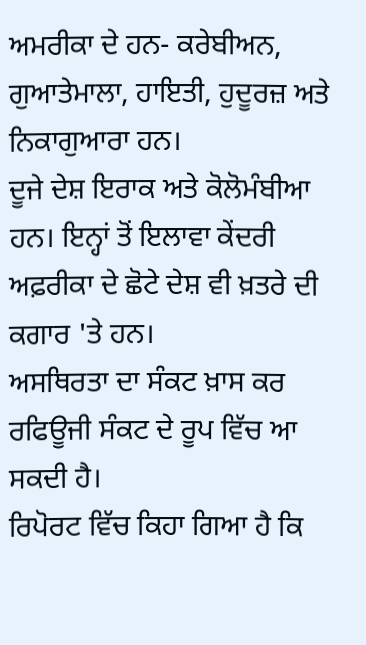ਅਮਰੀਕਾ ਦੇ ਹਨ- ਕਰੇਬੀਅਨ, ਗੁਆਤੇਮਾਲਾ, ਹਾਇਤੀ, ਹੁਦੂਰਜ਼ ਅਤੇ ਨਿਕਾਗੁਆਰਾ ਹਨ।
ਦੂਜੇ ਦੇਸ਼ ਇਰਾਕ ਅਤੇ ਕੋਲੋਮੰਬੀਆ ਹਨ। ਇਨ੍ਹਾਂ ਤੋਂ ਇਲਾਵਾ ਕੇਂਦਰੀ ਅਫ਼ਰੀਕਾ ਦੇ ਛੋਟੇ ਦੇਸ਼ ਵੀ ਖ਼ਤਰੇ ਦੀ ਕਗਾਰ 'ਤੇ ਹਨ।
ਅਸਥਿਰਤਾ ਦਾ ਸੰਕਟ ਖ਼ਾਸ ਕਰ ਰਫਿਊਜੀ ਸੰਕਟ ਦੇ ਰੂਪ ਵਿੱਚ ਆ ਸਕਦੀ ਹੈ।
ਰਿਪੋਰਟ ਵਿੱਚ ਕਿਹਾ ਗਿਆ ਹੈ ਕਿ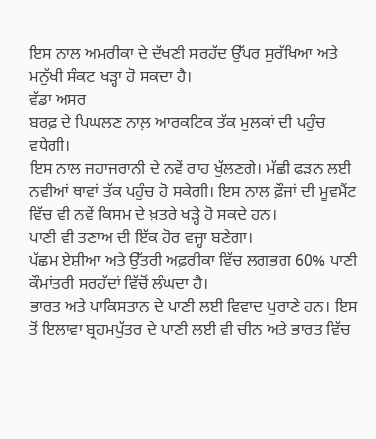ਇਸ ਨਾਲ ਅਮਰੀਕਾ ਦੇ ਦੱਖਣੀ ਸਰਹੱਦ ਉੱਪਰ ਸੁਰੱਖਿਆ ਅਤੇ ਮਨੁੱਖੀ ਸੰਕਟ ਖੜ੍ਹਾ ਹੋ ਸਕਦਾ ਹੈ।
ਵੱਡਾ ਅਸਰ
ਬਰਫ਼ ਦੇ ਪਿਘਲਣ ਨਾਲ਼ ਆਰਕਟਿਕ ਤੱਕ ਮੁਲਕਾਂ ਦੀ ਪਹੁੰਚ ਵਧੇਗੀ।
ਇਸ ਨਾਲ ਜਹਾਜਰਾਨੀ ਦੇ ਨਵੇਂ ਰਾਹ ਖੁੱਲਣਗੇ। ਮੱਛੀ ਫੜਨ ਲਈ ਨਵੀਆਂ ਥਾਵਾਂ ਤੱਕ ਪਹੁੰਚ ਹੋ ਸਕੇਗੀ। ਇਸ ਨਾਲ ਫ਼ੌਜਾਂ ਦੀ ਮੂਵਮੈਂਟ ਵਿੱਚ ਵੀ ਨਵੇਂ ਕਿਸਮ ਦੇ ਖ਼ਤਰੇ ਖੜ੍ਹੇ ਹੋ ਸਕਦੇ ਹਨ।
ਪਾਣੀ ਵੀ ਤਣਾਅ ਦੀ ਇੱਕ ਹੋਰ ਵਜ੍ਹਾ ਬਣੇਗਾ।
ਪੱਛਮ ਏਸ਼ੀਆ ਅਤੇ ਉੱਤਰੀ ਅਫ਼ਰੀਕਾ ਵਿੱਚ ਲਗਭਗ 60% ਪਾਣੀ ਕੌਮਾਂਤਰੀ ਸਰਹੱਦਾਂ ਵਿੱਚੋਂ ਲੰਘਦਾ ਹੈ।
ਭਾਰਤ ਅਤੇ ਪਾਕਿਸਤਾਨ ਦੇ ਪਾਣੀ ਲਈ ਵਿਵਾਦ ਪੁਰਾਣੇ ਹਨ। ਇਸ ਤੋਂ ਇਲਾਵਾ ਬ੍ਰਹਮਪੁੱਤਰ ਦੇ ਪਾਣੀ ਲਈ ਵੀ ਚੀਨ ਅਤੇ ਭਾਰਤ ਵਿੱਚ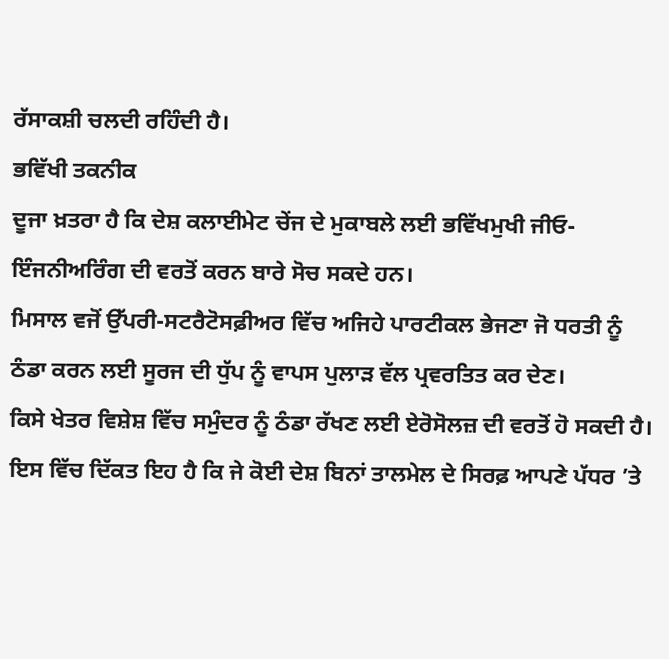ਰੱਸਾਕਸ਼ੀ ਚਲਦੀ ਰਹਿੰਦੀ ਹੈ।
ਭਵਿੱਖੀ ਤਕਨੀਕ
ਦੂਜਾ ਖ਼ਤਰਾ ਹੈ ਕਿ ਦੇਸ਼ ਕਲਾਈਮੇਟ ਚੇਂਜ ਦੇ ਮੁਕਾਬਲੇ ਲਈ ਭਵਿੱਖਮੁਖੀ ਜੀਓ-ਇੰਜਨੀਅਰਿੰਗ ਦੀ ਵਰਤੋਂ ਕਰਨ ਬਾਰੇ ਸੋਚ ਸਕਦੇ ਹਨ।
ਮਿਸਾਲ ਵਜੋਂ ਉੱਪਰੀ-ਸਟਰੈਟੋਸਫ਼ੀਅਰ ਵਿੱਚ ਅਜਿਹੇ ਪਾਰਟੀਕਲ ਭੇਜਣਾ ਜੋ ਧਰਤੀ ਨੂੰ ਠੰਡਾ ਕਰਨ ਲਈ ਸੂਰਜ ਦੀ ਧੁੱਪ ਨੂੰ ਵਾਪਸ ਪੁਲਾੜ ਵੱਲ ਪ੍ਰਵਰਤਿਤ ਕਰ ਦੇਣ।
ਕਿਸੇ ਖੇਤਰ ਵਿਸ਼ੇਸ਼ ਵਿੱਚ ਸਮੁੰਦਰ ਨੂੰ ਠੰਡਾ ਰੱਖਣ ਲਈ ਏਰੋਸੋਲਜ਼ ਦੀ ਵਰਤੋਂ ਹੋ ਸਕਦੀ ਹੈ।
ਇਸ ਵਿੱਚ ਦਿੱਕਤ ਇਹ ਹੈ ਕਿ ਜੇ ਕੋਈ ਦੇਸ਼ ਬਿਨਾਂ ਤਾਲਮੇਲ ਦੇ ਸਿਰਫ਼ ਆਪਣੇ ਪੱਧਰ ’ਤੇ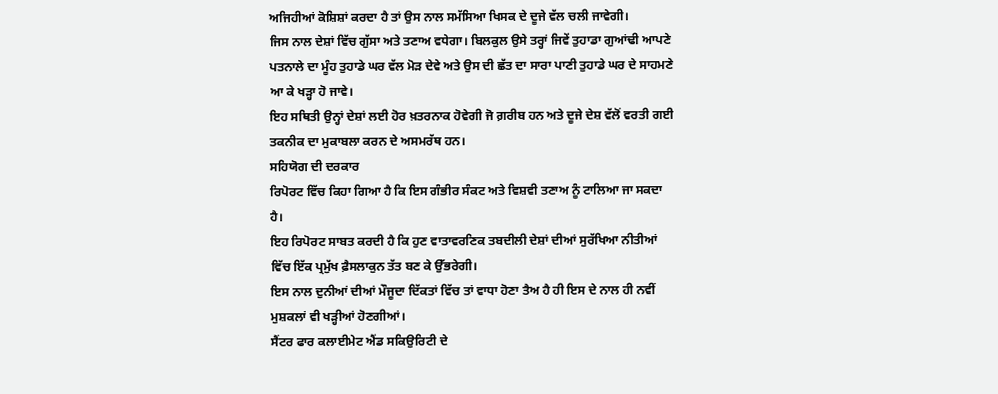ਅਜਿਹੀਆਂ ਕੋਸ਼ਿਸ਼ਾਂ ਕਰਦਾ ਹੈ ਤਾਂ ਉਸ ਨਾਲ ਸਮੱਸਿਆ ਖਿਸਕ ਦੇ ਦੂਜੇ ਵੱਲ ਚਲੀ ਜਾਵੇਗੀ।
ਜਿਸ ਨਾਲ ਦੇਸ਼ਾਂ ਵਿੱਚ ਗੁੱਸਾ ਅਤੇ ਤਣਾਅ ਵਧੇਗਾ। ਬਿਲਕੁਲ ਉਸੇ ਤਰ੍ਹਾਂ ਜਿਵੇਂ ਤੁਹਾਡਾ ਗੁਆਂਢੀ ਆਪਣੇ ਪਤਨਾਲੇ ਦਾ ਮੂੰਹ ਤੁਹਾਡੇ ਘਰ ਵੱਲ ਮੋੜ ਦੇਵੇ ਅਤੇ ਉਸ ਦੀ ਛੱਤ ਦਾ ਸਾਰਾ ਪਾਣੀ ਤੁਹਾਡੇ ਘਰ ਦੇ ਸਾਹਮਣੇ ਆ ਕੇ ਖੜ੍ਹਾ ਹੋ ਜਾਵੇ।
ਇਹ ਸਥਿਤੀ ਉਨ੍ਹਾਂ ਦੇਸ਼ਾਂ ਲਈ ਹੋਰ ਖ਼ਤਰਨਾਕ ਹੋਵੇਗੀ ਜੋ ਗ਼ਰੀਬ ਹਨ ਅਤੇ ਦੂਜੇ ਦੇਸ਼ ਵੱਲੋਂ ਵਰਤੀ ਗਈ ਤਕਨੀਕ ਦਾ ਮੁਕਾਬਲਾ ਕਰਨ ਦੇ ਅਸਮਰੱਥ ਹਨ।
ਸਹਿਯੋਗ ਦੀ ਦਰਕਾਰ
ਰਿਪੋਰਟ ਵਿੱਚ ਕਿਹਾ ਗਿਆ ਹੈ ਕਿ ਇਸ ਗੰਭੀਰ ਸੰਕਟ ਅਤੇ ਵਿਸ਼ਵੀ ਤਣਾਅ ਨੂੰ ਟਾਲਿਆ ਜਾ ਸਕਦਾ ਹੈ।
ਇਹ ਰਿਪੋਰਟ ਸਾਬਤ ਕਰਦੀ ਹੈ ਕਿ ਹੁਣ ਵਾਤਾਵਰਣਿਕ ਤਬਦੀਲੀ ਦੇਸ਼ਾਂ ਦੀਆਂ ਸੁਰੱਖਿਆ ਨੀਤੀਆਂ ਵਿੱਚ ਇੱਕ ਪ੍ਰਮੁੱਖ ਫ਼ੈਸਲਾਕੁਨ ਤੱਤ ਬਣ ਕੇ ਉੱਭਰੇਗੀ।
ਇਸ ਨਾਲ ਦੁਨੀਆਂ ਦੀਆਂ ਮੌਜੂਦਾ ਦਿੱਕਤਾਂ ਵਿੱਚ ਤਾਂ ਵਾਧਾ ਹੋਣਾ ਤੈਅ ਹੈ ਹੀ ਇਸ ਦੇ ਨਾਲ ਹੀ ਨਵੀਂ ਮੁਸ਼ਕਲਾਂ ਵੀ ਖੜ੍ਹੀਆਂ ਹੋਣਗੀਆਂ।
ਸੈਂਟਰ ਫਾਰ ਕਲਾਈਮੇਟ ਐਂਡ ਸਕਿਉਰਿਟੀ ਦੇ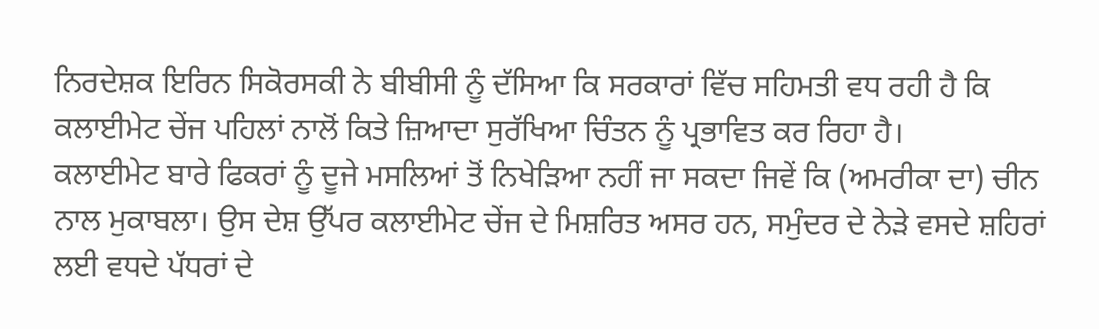ਨਿਰਦੇਸ਼ਕ ਇਰਿਨ ਸਿਕੋਰਸਕੀ ਨੇ ਬੀਬੀਸੀ ਨੂੰ ਦੱਸਿਆ ਕਿ ਸਰਕਾਰਾਂ ਵਿੱਚ ਸਹਿਮਤੀ ਵਧ ਰਹੀ ਹੈ ਕਿ ਕਲਾਈਮੇਟ ਚੇਂਜ ਪਹਿਲਾਂ ਨਾਲੋਂ ਕਿਤੇ ਜ਼ਿਆਦਾ ਸੁਰੱਖਿਆ ਚਿੰਤਨ ਨੂੰ ਪ੍ਰਭਾਵਿਤ ਕਰ ਰਿਹਾ ਹੈ।
ਕਲਾਈਮੇਟ ਬਾਰੇ ਫਿਕਰਾਂ ਨੂੰ ਦੂਜੇ ਮਸਲਿਆਂ ਤੋਂ ਨਿਖੇੜਿਆ ਨਹੀਂ ਜਾ ਸਕਦਾ ਜਿਵੇਂ ਕਿ (ਅਮਰੀਕਾ ਦਾ) ਚੀਨ ਨਾਲ ਮੁਕਾਬਲਾ। ਉਸ ਦੇਸ਼ ਉੱਪਰ ਕਲਾਈਮੇਟ ਚੇਂਜ ਦੇ ਮਿਸ਼ਰਿਤ ਅਸਰ ਹਨ, ਸਮੁੰਦਰ ਦੇ ਨੇੜੇ ਵਸਦੇ ਸ਼ਹਿਰਾਂ ਲਈ ਵਧਦੇ ਪੱਧਰਾਂ ਦੇ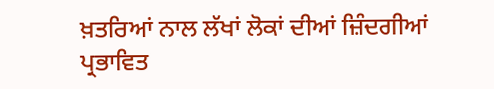ਖ਼ਤਰਿਆਂ ਨਾਲ ਲੱਖਾਂ ਲੋਕਾਂ ਦੀਆਂ ਜ਼ਿੰਦਗੀਆਂ ਪ੍ਰਭਾਵਿਤ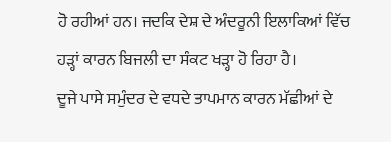ਹੋ ਰਹੀਆਂ ਹਨ। ਜਦਕਿ ਦੇਸ਼ ਦੇ ਅੰਦਰੂਨੀ ਇਲਾਕਿਆਂ ਵਿੱਚ ਹੜ੍ਹਾਂ ਕਾਰਨ ਬਿਜਲੀ ਦਾ ਸੰਕਟ ਖੜ੍ਹਾ ਹੋ ਰਿਹਾ ਹੈ।
ਦੂਜੇ ਪਾਸੇ ਸਮੁੰਦਰ ਦੇ ਵਧਦੇ ਤਾਪਮਾਨ ਕਾਰਨ ਮੱਛੀਆਂ ਦੇ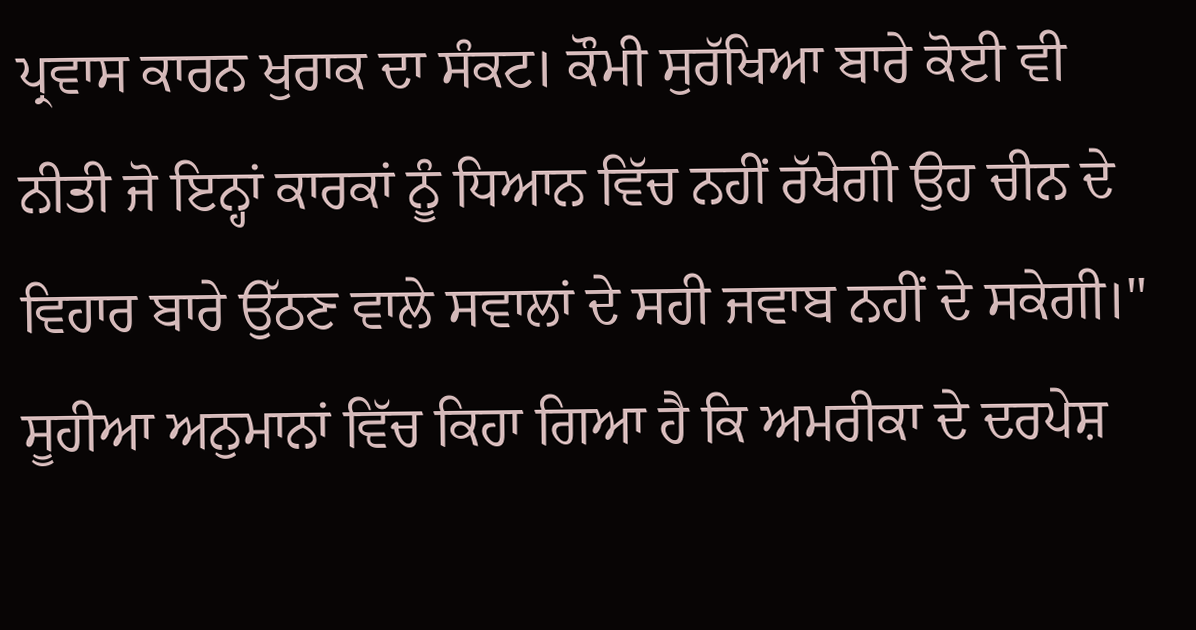ਪ੍ਰਵਾਸ ਕਾਰਨ ਖੁਰਾਕ ਦਾ ਸੰਕਟ। ਕੌਮੀ ਸੁਰੱਖਿਆ ਬਾਰੇ ਕੋਈ ਵੀ ਨੀਤੀ ਜੋ ਇਨ੍ਹਾਂ ਕਾਰਕਾਂ ਨੂੰ ਧਿਆਨ ਵਿੱਚ ਨਹੀਂ ਰੱਖੇਗੀ ਉਹ ਚੀਨ ਦੇ ਵਿਹਾਰ ਬਾਰੇ ਉੱਠਣ ਵਾਲੇ ਸਵਾਲਾਂ ਦੇ ਸਹੀ ਜਵਾਬ ਨਹੀਂ ਦੇ ਸਕੇਗੀ।"
ਸੂਹੀਆ ਅਨੁਮਾਨਾਂ ਵਿੱਚ ਕਿਹਾ ਗਿਆ ਹੈ ਕਿ ਅਮਰੀਕਾ ਦੇ ਦਰਪੇਸ਼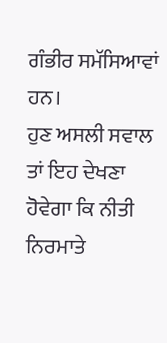ਗੰਭੀਰ ਸਮੱਸਿਆਵਾਂ ਹਨ।
ਹੁਣ ਅਸਲੀ ਸਵਾਲ ਤਾਂ ਇਹ ਦੇਖਣਾ ਹੋਵੇਗਾ ਕਿ ਨੀਤੀ ਨਿਰਮਾਤੇ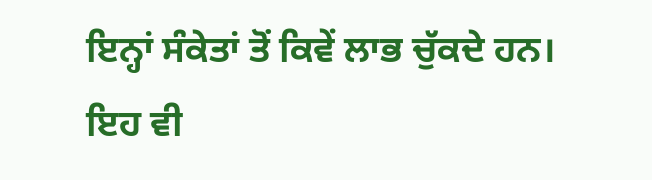ਇਨ੍ਹਾਂ ਸੰਕੇਤਾਂ ਤੋਂ ਕਿਵੇਂ ਲਾਭ ਚੁੱਕਦੇ ਹਨ।
ਇਹ ਵੀ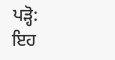ਪੜ੍ਹੋ:
ਇਹ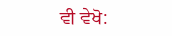ਵੀ ਵੇਖੋ: